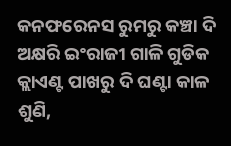କନଫରେନସ ରୁମରୁ କଞ୍ଚା ଦି ଅକ୍ଷରି ଇଂରାଜୀ ଗାଳି ଗୁଡିକ କ୍ଲାଏଣ୍ଟ ପାଖରୁ ଦି ଘଣ୍ଟା କାଳ ଶୁଣି,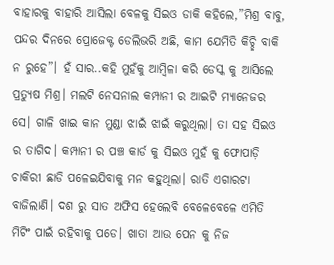ବାହାରକୁ ବାହାରି ଆସିଲା ବେଳକୁ ସିଇଓ ଡାକି କହିଲେ,”ମିଶ୍ର ବାବୁ, ପନ୍ଦର ଦିନରେ ପ୍ରୋଜେକ୍ଟ ଡେଲିଭରି ଅଛି, କାମ ଯେମିତି କିଚ୍ଛି ବାକି ନ ରୁହେ”। ହଁ ସାର..କହି ମୁହଁକୁ ଆମ୍ବିଳା କରି ଡେସ୍କ କୁ ଆସିଲେ ପ୍ରତ୍ୟୁଷ ମିଶ୍ର। ମଲଟି ନେସନାଲ କମ୍ପାନୀ ର ଆଇଟି ମ୍ୟାନେଜର ସେ। ଗାଳି ଖାଇ କାନ ମୁଣ୍ଡା ଝାଇଁ ଝାଇଁ କରୁଥିଲା। ତା ସହ ସିଇଓ ର ତାଗିଦ। କମ୍ପାନୀ ର ପଞ୍ଚ କାର୍ଡ କୁ ସିଇଓ ମୁହଁ କୁ ଫୋପାଡ଼ି ଚାକିରୀ ଛାଡି ପଳେଇଯିବାକୁ ମନ କହୁଥିଲା। ରାତି ଏଗାରଟା ବାଜିଲାଣି। ଦଶ ରୁ ସାତ ଅଫିସ ହେଲେବି ବେଳେବେଳେ ଏମିତି ମିଟିଂ ପାଇଁ ରହିବାକୁ ପଡେ। ଖାତା ଆଉ ପେନ କୁ ନିଜ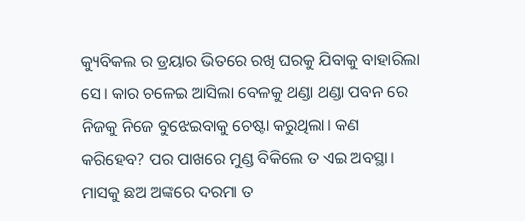କ୍ୟୁବିକଲ ର ଡ୍ରୟାର ଭିତରେ ରଖି ଘରକୁ ଯିବାକୁ ବାହାରିଲା ସେ। କାର ଚଳେଇ ଆସିଲା ବେଳକୁ ଥଣ୍ଡା ଥଣ୍ଡା ପବନ ରେ ନିଜକୁ ନିଜେ ବୁଝେଇବାକୁ ଚେଷ୍ଟା କରୁଥିଲା। କଣ କରିହେବ? ପର ପାଖରେ ମୁଣ୍ଡ ବିକିଲେ ତ ଏଇ ଅବସ୍ଥା। ମାସକୁ ଛଅ ଅଙ୍କରେ ଦରମା ତ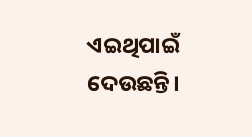ଏଇଥିପାଇଁ ଦେଉଛନ୍ତି।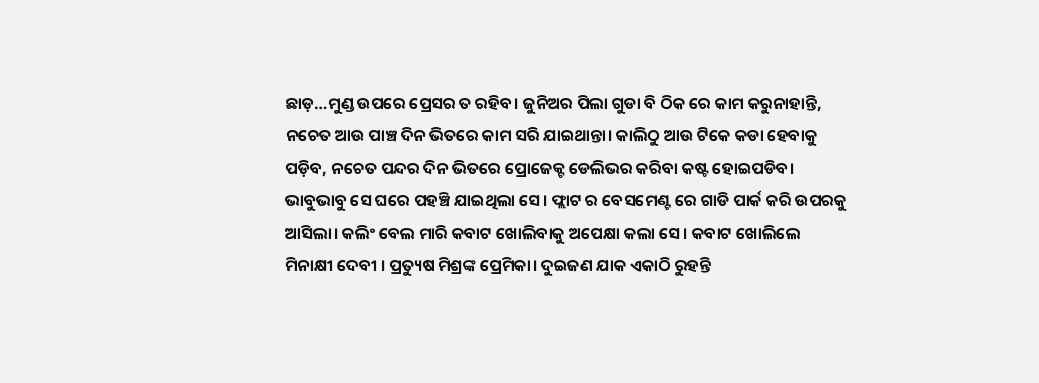ଛାଡ଼…ମୁଣ୍ଡ ଉପରେ ପ୍ରେସର ତ ରହିବ। ଜୁନିଅର ପିଲା ଗୁଡା ବି ଠିକ ରେ କାମ କରୁନାହାନ୍ତି, ନଚେତ ଆଉ ପାଞ୍ଚ ଦିନ ଭିତରେ କାମ ସରି ଯାଇଥାନ୍ତା। କାଲିଠୁ ଆଉ ଟିକେ କଡା ହେବାକୁ ପଡ଼ିବ, ନଚେତ ପନ୍ଦର ଦିନ ଭିତରେ ପ୍ରୋଜେକ୍ଟ ଡେଲିଭର କରିବା କଷ୍ଟ ହୋଇପଡିବ। ଭାବୁଭାବୁ ସେ ଘରେ ପହଞ୍ଚି ଯାଇଥିଲା ସେ। ଫ୍ଲାଟ ର ବେସମେଣ୍ଟ ରେ ଗାଡି ପାର୍କ କରି ଉପରକୁ ଆସିଲା। କଲିଂ ବେଲ ମାରି କବାଟ ଖୋଲିବାକୁ ଅପେକ୍ଷା କଲା ସେ। କବାଟ ଖୋଲିଲେ ମିନାକ୍ଷୀ ଦେବୀ । ପ୍ରତ୍ୟୁଷ ମିଶ୍ରଙ୍କ ପ୍ରେମିକା। ଦୁଇଜଣ ଯାକ ଏକାଠି ରୁହନ୍ତି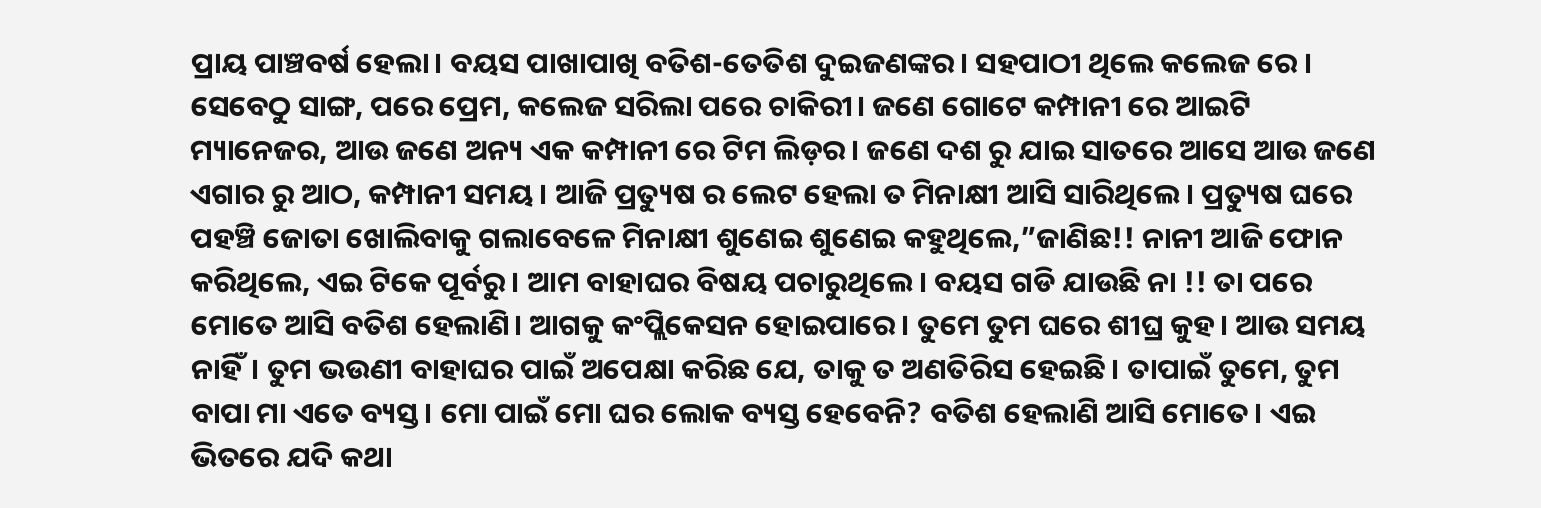ପ୍ରାୟ ପାଞ୍ଚବର୍ଷ ହେଲା। ବୟସ ପାଖାପାଖି ବତିଶ-ତେତିଶ ଦୁଇଜଣଙ୍କର। ସହପାଠୀ ଥିଲେ କଲେଜ ରେ । ସେବେଠୁ ସାଙ୍ଗ, ପରେ ପ୍ରେମ, କଲେଜ ସରିଲା ପରେ ଚାକିରୀ। ଜଣେ ଗୋଟେ କମ୍ପାନୀ ରେ ଆଇଟି ମ୍ୟାନେଜର, ଆଉ ଜଣେ ଅନ୍ୟ ଏକ କମ୍ପାନୀ ରେ ଟିମ ଲିଡ଼ର। ଜଣେ ଦଶ ରୁ ଯାଇ ସାତରେ ଆସେ ଆଉ ଜଣେ ଏଗାର ରୁ ଆଠ, କମ୍ପାନୀ ସମୟ। ଆଜି ପ୍ରତ୍ୟୁଷ ର ଲେଟ ହେଲା ତ ମିନାକ୍ଷୀ ଆସି ସାରିଥିଲେ। ପ୍ରତ୍ୟୁଷ ଘରେ ପହଞ୍ଚି ଜୋତା ଖୋଲିବାକୁ ଗଲାବେଳେ ମିନାକ୍ଷୀ ଶୁଣେଇ ଶୁଣେଇ କହୁଥିଲେ,”ଜାଣିଛ!! ନାନୀ ଆଜି ଫୋନ କରିଥିଲେ, ଏଇ ଟିକେ ପୂର୍ବରୁ। ଆମ ବାହାଘର ବିଷୟ ପଚାରୁଥିଲେ। ବୟସ ଗଡି ଯାଉଛି ନା !! ତା ପରେ ମୋତେ ଆସି ବତିଶ ହେଲାଣି। ଆଗକୁ କଂପ୍ଲିକେସନ ହୋଇପାରେ। ତୁମେ ତୁମ ଘରେ ଶୀଘ୍ର କୁହ। ଆଉ ସମୟ ନାହିଁ। ତୁମ ଭଉଣୀ ବାହାଘର ପାଇଁ ଅପେକ୍ଷା କରିଛ ଯେ, ତାକୁ ତ ଅଣତିରିସ ହେଇଛି। ତାପାଇଁ ତୁମେ, ତୁମ ବାପା ମା ଏତେ ବ୍ୟସ୍ତ। ମୋ ପାଇଁ ମୋ ଘର ଲୋକ ବ୍ୟସ୍ତ ହେବେନି? ବତିଶ ହେଲାଣି ଆସି ମୋତେ। ଏଇ ଭିତରେ ଯଦି କଥା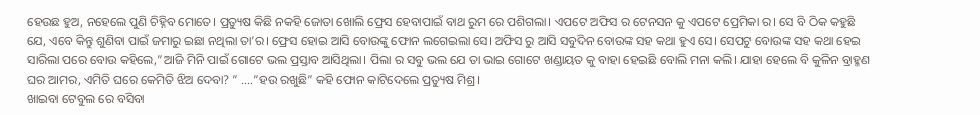ହେଉଛ ହୁଅ, ନହେଲେ ପୁଣି ଚିହ୍ନିବ ମୋତେ। ପ୍ରତ୍ୟୁଷ କିଛି ନକହି ଜୋତା ଖୋଲି ଫ୍ରେସ ହେବାପାଇଁ ବାଥ ରୁମ ରେ ପଶିଗଲା। ଏପଟେ ଅଫିସ ର ଟେନସନ କୁ ଏପଟେ ପ୍ରେମିକା ର। ସେ ବି ଠିକ କହୁଛି ଯେ, ଏବେ କିନ୍ତୁ ଶୁଣିବା ପାଇଁ ଜମାରୁ ଇଛା ନଥିଲା ତା’ର। ଫ୍ରେସ ହୋଇ ଆସି ବୋଉଙ୍କୁ ଫୋନ ଲଗେଇଲା ସେ। ଅଫିସ ରୁ ଆସି ସବୁଦିନ ବୋଉଙ୍କ ସହ କଥା ହୁଏ ସେ। ସେପଟୁ ବୋଉଙ୍କ ସହ କଥା ହେଇ ସାରିଲା ପରେ ବୋଉ କହିଲେ,”ଆଜି ମିନି ପାଇଁ ଗୋଟେ ଭଲ ପ୍ରସ୍ତାବ ଆସିଥିଲା। ପିଲା ର ସବୁ ଭଲ ଯେ ତା ଭାଇ ଗୋଟେ ଖଣ୍ଡାୟତ କୁ ବାହା ହେଇଛି ବୋଲି ମନା କଲି। ଯାହା ହେଲେ ବି କୁଳିନ ବ୍ରାହ୍ମଣ ଘର ଆମର, ଏମିତି ଘରେ କେମିତି ଝିଅ ଦେବା? ” ….”ହଉ ରଖୁଛି” କହି ଫୋନ କାଟିଦେଲେ ପ୍ରତ୍ୟୁଷ ମିଶ୍ର।
ଖାଇବା ଟେବୁଲ ରେ ବସିବା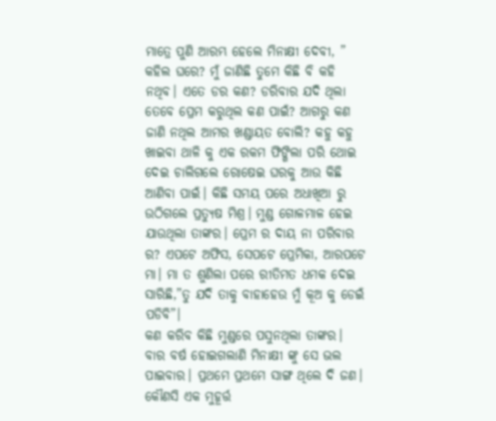ମାତ୍ରେ ପୁଣି ଆରମ୍ଭ ହେଲେ ମିନାକ୍ଷୀ ଦେବୀ, ” କହିଲ ଘରେ? ମୁଁ ଜାଣିଛି ତୁମେ କିଛି ବି କହି ନଥିବ। ଏତେ ଡର କଣ? ଡରିବାର ଯଦି ଥିଲା ତେବେ ପ୍ରେମ କରୁଥିଲ କଣ ପାଇଁ? ଆଗରୁ କଣ ଜାଣି ନଥିଲ ଆମର ଖଣ୍ଡାୟତ ବୋଲି? କହୁ କହୁ ଖାଇବା ଥାଳି କୁ ଏକ ରକମ ଫିଙ୍ଗିଲା ପରି ଥୋଇ ଦେଇ ଚାଲିଗଲେ ରୋଷେଇ ଘରକୁ ଆଉ କିଛି ଆଣିବା ପାଇଁ। କିଛି ସମୟ ପରେ ଅଧାଖିଆ ରୁ ଉଠିଗଲେ ପ୍ରତ୍ୟୁଷ ମିଶ୍ର। ମୁଣ୍ଡ ଗୋଳମାଳ ହେଇ ଯାଉଥିଲା ତାଙ୍କର। ପ୍ରେମ ର ଦାୟ ନା ପରିବାର ର? ଏପଟେ ଅଫିସ, ସେପଟେ ପ୍ରେମିକା, ଆରପଟେ ମା। ମା ତ ଶୁଣିଲା ପରେ ରୀତିମତ ଧମକ ଦେଇ ସାରିଛି,”ତୁ ଯଦି ତାକୁ ବାହାହେଉ ମୁଁ କୂଅ କୁ ଡେଇଁ ପଡିବି”।
କଣ କରିବ କିଛି ମୁଣ୍ଡରେ ପସୁନଥିଲା ତାଙ୍କର। ବାର ବର୍ଷ ହୋଇଗଲାଣି ମିନାକ୍ଷୀ ଙ୍କୁ ସେ ଭଲ ପାଇବାର। ପ୍ରଥମେ ପ୍ରଥମେ ସାଙ୍ଗ ଥିଲେ ଦି ଜଣ। କୌଣସି ଏକ ମୁହୂର୍ତ୍ତ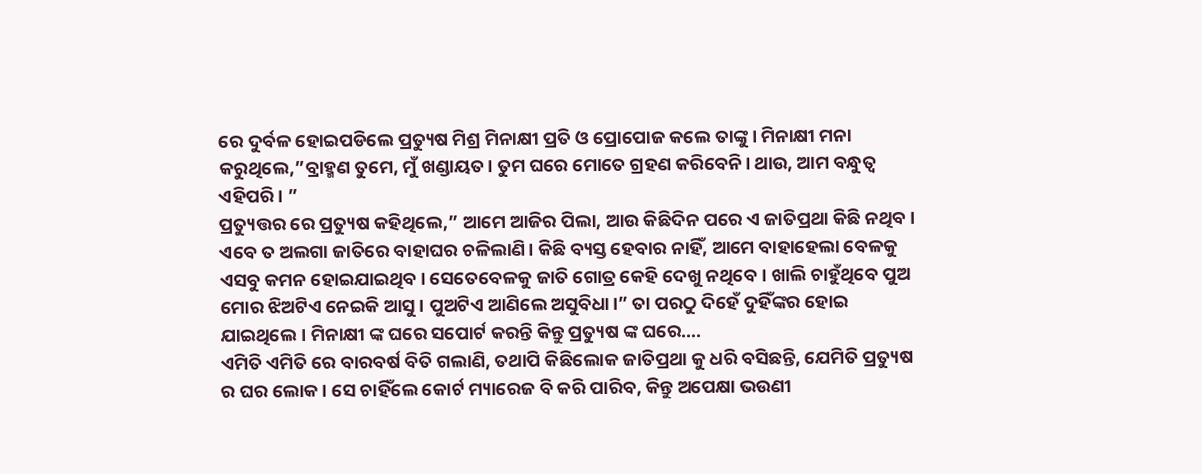ରେ ଦୁର୍ବଳ ହୋଇପଡିଲେ ପ୍ରତ୍ୟୁଷ ମିଶ୍ର ମିନାକ୍ଷୀ ପ୍ରତି ଓ ପ୍ରୋପୋଜ କଲେ ତାଙ୍କୁ। ମିନାକ୍ଷୀ ମନା କରୁଥିଲେ,”ବ୍ରାହ୍ମଣ ତୁମେ, ମୁଁ ଖଣ୍ଡାୟତ। ତୁମ ଘରେ ମୋତେ ଗ୍ରହଣ କରିବେନି। ଥାଉ, ଆମ ବନ୍ଧୁତ୍ୱ ଏହିପରି। ”
ପ୍ରତ୍ୟୁତ୍ତର ରେ ପ୍ରତ୍ୟୁଷ କହିଥିଲେ,” ଆମେ ଆଜିର ପିଲା, ଆଉ କିଛିଦିନ ପରେ ଏ ଜାତିପ୍ରଥା କିଛି ନଥିବ। ଏବେ ତ ଅଲଗା ଜାତିରେ ବାହାଘର ଚଳିଲାଣି। କିଛି ବ୍ୟସ୍ତ ହେବାର ନାହିଁ, ଆମେ ବାହାହେଲା ବେଳକୁ ଏସବୁ କମନ ହୋଇଯାଇଥିବ। ସେତେବେଳକୁ ଜାତି ଗୋତ୍ର କେହି ଦେଖୁ ନଥିବେ। ଖାଲି ଚାହୁଁଥିବେ ପୁଅ ମୋର ଝିଅଟିଏ ନେଇକି ଆସୁ। ପୁଅଟିଏ ଆଣିଲେ ଅସୁବିଧା।” ତା ପରଠୁ ଦିହେଁ ଦୁହିଁଙ୍କର ହୋଇ ଯାଇଥିଲେ। ମିନାକ୍ଷୀ ଙ୍କ ଘରେ ସପୋର୍ଟ କରନ୍ତି କିନ୍ତୁ ପ୍ରତ୍ୟୁଷ ଙ୍କ ଘରେ….
ଏମିତି ଏମିତି ରେ ବାରବର୍ଷ ବିତି ଗଲାଣି, ତଥାପି କିଛିଲୋକ ଜାତିପ୍ରଥା କୁ ଧରି ବସିଛନ୍ତି, ଯେମିତି ପ୍ରତ୍ୟୁଷ ର ଘର ଲୋକ। ସେ ଚାହିଁଲେ କୋର୍ଟ ମ୍ୟାରେଜ ବି କରି ପାରିବ, କିନ୍ତୁ ଅପେକ୍ଷା ଭଉଣୀ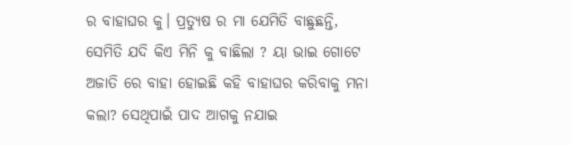ର ବାହାଘର କୁ। ପ୍ରତ୍ୟୁଷ ର ମା ଯେମିତି ବାଛୁଛନ୍ତି, ସେମିତି ଯଦି କିଏ ମିନି କୁ ବାଛିଲା ? ୟା ଭାଇ ଗୋଟେ ଅଜାତି ରେ ବାହା ହୋଇଛି କହି ବାହାଘର କରିବାକୁ ମନା କଲା? ସେଥିପାଇଁ ପାଦ ଆଗକୁ ନଯାଇ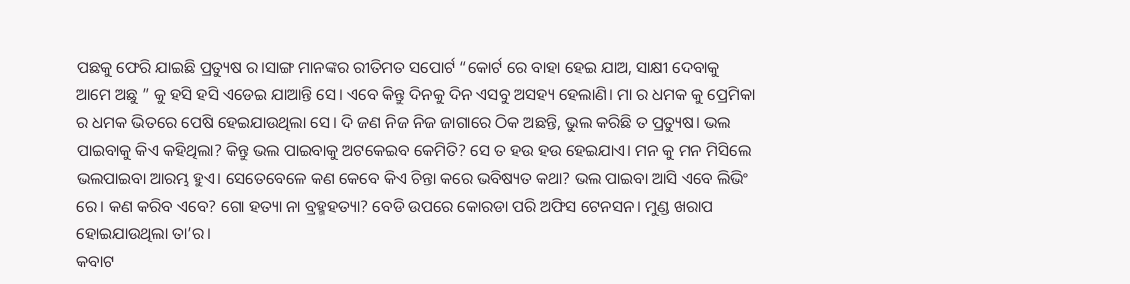ପଛକୁ ଫେରି ଯାଇଛି ପ୍ରତ୍ୟୁଷ ର।ସାଙ୍ଗ ମାନଙ୍କର ରୀତିମତ ସପୋର୍ଟ “କୋର୍ଟ ରେ ବାହା ହେଇ ଯାଅ, ସାକ୍ଷୀ ଦେବାକୁ ଆମେ ଅଛୁ ” କୁ ହସି ହସି ଏଡେଇ ଯାଆନ୍ତି ସେ। ଏବେ କିନ୍ତୁ ଦିନକୁ ଦିନ ଏସବୁ ଅସହ୍ୟ ହେଲାଣି। ମା ର ଧମକ କୁ ପ୍ରେମିକା ର ଧମକ ଭିତରେ ପେଷି ହେଇଯାଉଥିଲା ସେ। ଦି ଜଣ ନିଜ ନିଜ ଜାଗାରେ ଠିକ ଅଛନ୍ତି, ଭୁଲ କରିଛି ତ ପ୍ରତ୍ୟୁଷ। ଭଲ ପାଇବାକୁ କିଏ କହିଥିଲା? କିନ୍ତୁ ଭଲ ପାଇବାକୁ ଅଟକେଇବ କେମିତି? ସେ ତ ହଉ ହଉ ହେଇଯାଏ। ମନ କୁ ମନ ମିସିଲେ ଭଲପାଇବା ଆରମ୍ଭ ହୁଏ। ସେତେବେଳେ କଣ କେବେ କିଏ ଚିନ୍ତା କରେ ଭବିଷ୍ୟତ କଥା? ଭଲ ପାଇବା ଆସି ଏବେ ଲିଭିଂ ରେ। କଣ କରିବ ଏବେ? ଗୋ ହତ୍ୟା ନା ବ୍ରହ୍ମହତ୍ୟା? ବେଡି ଉପରେ କୋରଡା ପରି ଅଫିସ ଟେନସନ। ମୁଣ୍ଡ ଖରାପ ହୋଇଯାଉଥିଲା ତା’ର।
କବାଟ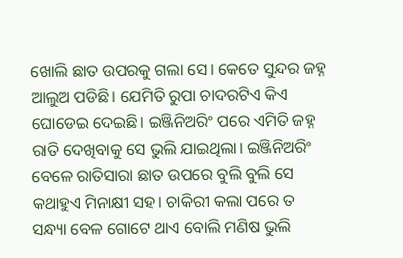ଖୋଲି ଛାତ ଉପରକୁ ଗଲା ସେ। କେତେ ସୁନ୍ଦର ଜହ୍ନ ଆଲୁଅ ପଡିଛି। ଯେମିତି ରୁପା ଚାଦରଟିଏ କିଏ ଘୋଡେଇ ଦେଇଛି। ଇଞ୍ଜିନିଅରିଂ ପରେ ଏମିତି ଜହ୍ନ ରାତି ଦେଖିବାକୁ ସେ ଭୁଲି ଯାଇଥିଲା। ଇଞ୍ଜିନିଅରିଂ ବେଳେ ରାତିସାରା ଛାତ ଉପରେ ବୁଲି ବୁଲି ସେ କଥାହୁଏ ମିନାକ୍ଷୀ ସହ। ଚାକିରୀ କଲା ପରେ ତ ସନ୍ଧ୍ୟା ବେଳ ଗୋଟେ ଥାଏ ବୋଲି ମଣିଷ ଭୁଲି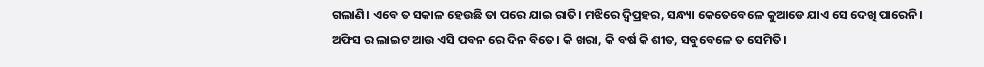ଗଲାଣି। ଏବେ ତ ସକାଳ ହେଉଛି ତା ପରେ ଯାଇ ରାତି। ମଝିରେ ଦ୍ବିପ୍ରହର, ସନ୍ଧ୍ୟା କେତେବେଳେ କୁଆଡେ ଯାଏ ସେ ଦେଖି ପାରେନି। ଅଫିସ ର ଲାଇଟ ଆଉ ଏସି ପବନ ରେ ଦିନ ବିତେ। କି ଖରା, କି ବର୍ଷ କି ଶୀତ, ସବୁବେଳେ ତ ସେମିତି।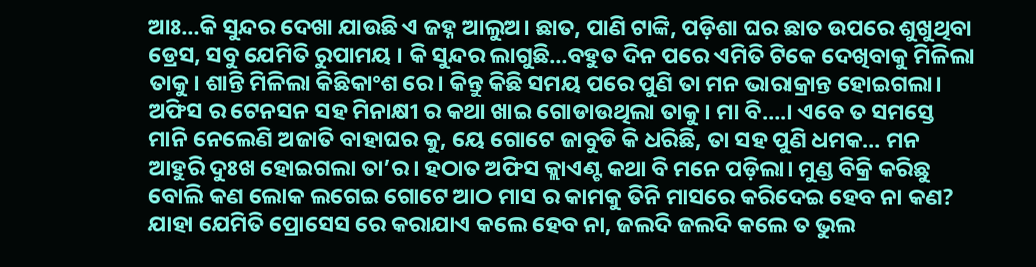ଆଃ…କି ସୁନ୍ଦର ଦେଖା ଯାଉଛି ଏ ଜହ୍ନ ଆଲୁଅ। ଛାତ, ପାଣି ଟାଙ୍କି, ପଡ଼ିଶା ଘର ଛାତ ଉପରେ ଶୁଖୁଥିବା ଡ୍ରେସ, ସବୁ ଯେମିତି ରୁପାମୟ । କି ସୁନ୍ଦର ଲାଗୁଛି…ବହୁତ ଦିନ ପରେ ଏମିତି ଟିକେ ଦେଖିବାକୁ ମିଳିଲା ତାକୁ। ଶାନ୍ତି ମିଳିଲା କିଛିକାଂଶ ରେ। କିନ୍ତୁ କିଛି ସମୟ ପରେ ପୁଣି ତା ମନ ଭାରାକ୍ରାନ୍ତ ହୋଇଗଲା। ଅଫିସ ର ଟେନସନ ସହ ମିନାକ୍ଷୀ ର କଥା ଖାଇ ଗୋଡାଉଥିଲା ତାକୁ। ମା ବି….। ଏବେ ତ ସମସ୍ତେ ମାନି ନେଲେଣି ଅଜାତି ବାହାଘର କୁ, ୟେ ଗୋଟେ ଜାବୁଡି କି ଧରିଛି, ତା ସହ ପୁଣି ଧମକ… ମନ ଆହୁରି ଦୁଃଖ ହୋଇଗଲା ତା’ର। ହଠାତ ଅଫିସ କ୍ଲାଏଣ୍ଟ କଥା ବି ମନେ ପଡ଼ିଲା। ମୁଣ୍ଡ ବିକ୍ରି କରିଛୁ ବୋଲି କଣ ଲୋକ ଲଗେଇ ଗୋଟେ ଆଠ ମାସ ର କାମକୁ ତିନି ମାସରେ କରିଦେଇ ହେବ ନା କଣ? ଯାହା ଯେମିତି ପ୍ରୋସେସ ରେ କରାଯାଏ କଲେ ହେବ ନା, ଜଲଦି ଜଲଦି କଲେ ତ ଭୁଲ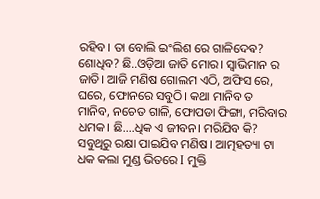ରହିବ। ତା ବୋଲି ଇଂଲିଶ ରେ ଗାଳିଦେଵ? ଶୋଧିବ? ଛି..ଓଡ଼ିଆ ଜାତି ମୋର। ସ୍ବାଭିମାନ ର ଜାତି। ଆଜି ମଣିଷ ଗୋଲମ ଏଠି, ଅଫିସ ରେ, ଘରେ, ଫୋନରେ ସବୁଠି। କଥା ମାନିବ ତ ମାନିବ, ନଚେତ ଗାଳି, ଫୋପଡା ଫିଙ୍ଗା, ମରିବାର ଧମକ। ଛି….ଧିକ ଏ ଜୀବନ। ମରିଯିବ କି? ସବୁଥିରୁ ରକ୍ଷା ପାଇଯିବ ମଣିଷ। ଆତ୍ମହତ୍ୟା ଟା ଧକ କଲା ମୁଣ୍ଡ ଭିତରେ I ମୁକ୍ତି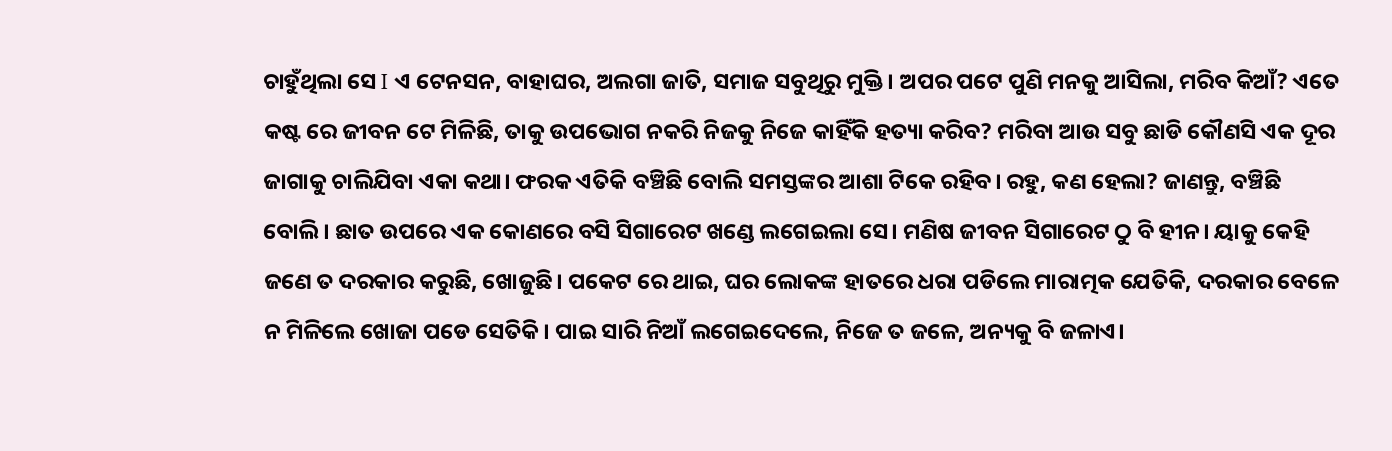ଚାହୁଁଥିଲା ସେ I ଏ ଟେନସନ, ବାହାଘର, ଅଲଗା ଜାତି, ସମାଜ ସବୁଥିରୁ ମୁକ୍ତି। ଅପର ପଟେ ପୁଣି ମନକୁ ଆସିଲା, ମରିବ କିଆଁ? ଏତେ କଷ୍ଟ ରେ ଜୀବନ ଟେ ମିଳିଛି, ତାକୁ ଉପଭୋଗ ନକରି ନିଜକୁ ନିଜେ କାହିଁକି ହତ୍ୟା କରିବ? ମରିବା ଆଉ ସବୁ ଛାଡି କୌଣସି ଏକ ଦୂର ଜାଗାକୁ ଚାଲିଯିବା ଏକା କଥା। ଫରକ ଏତିକି ବଞ୍ଚିଛି ବୋଲି ସମସ୍ତଙ୍କର ଆଶା ଟିକେ ରହିବ। ରହୁ, କଣ ହେଲା? ଜାଣନ୍ତୁ, ବଞ୍ଚିଛି ବୋଲି। ଛାତ ଉପରେ ଏକ କୋଣରେ ବସି ସିଗାରେଟ ଖଣ୍ଡେ ଲଗେଇଲା ସେ। ମଣିଷ ଜୀବନ ସିଗାରେଟ ଠୁ ବି ହୀନ। ୟାକୁ କେହି ଜଣେ ତ ଦରକାର କରୁଛି, ଖୋଜୁଛି। ପକେଟ ରେ ଥାଇ, ଘର ଲୋକଙ୍କ ହାତରେ ଧରା ପଡିଲେ ମାରାତ୍ମକ ଯେତିକି, ଦରକାର ବେଳେ ନ ମିଳିଲେ ଖୋଜା ପଡେ ସେତିକି। ପାଇ ସାରି ନିଆଁ ଲଗେଇଦେଲେ, ନିଜେ ତ ଜଳେ, ଅନ୍ୟକୁ ବି ଜଳାଏ।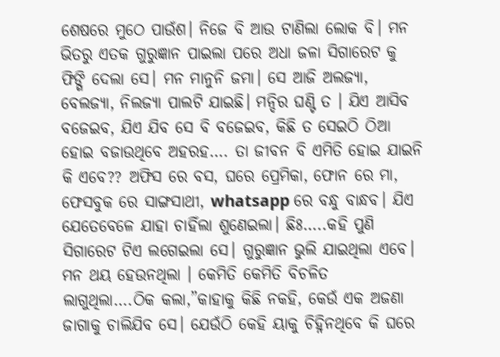ଶେଷରେ ମୁଠେ ପାଉଁଶ। ନିଜେ ବି ଆଉ ଟାଣିଲା ଲୋକ ବି। ମନ ଭିତରୁ ଏତକ ଗୁରୁଜ୍ଞାନ ପାଇଲା ପରେ ଅଧା ଜଳା ସିଗାରେଟ କୁ ଫିଙ୍ଗି ଦେଲା ସେ। ମନ ମାନୁନି ଜମା। ସେ ଆଜି ଅଲଜ୍ୟା, ବେଲଜ୍ୟା, ନିଲଜ୍ୟା ପାଲଟି ଯାଇଛି। ମନ୍ଦିର ଘଣ୍ଟି ତ । ଯିଏ ଆସିବ ବଜେଇବ, ଯିଏ ଯିବ ସେ ବି ବଜେଇବ, କିଛି ତ ସେଇଠି ଠିଆ ହୋଇ ବଜାଉଥିବେ ଅହରହ…. ତା ଜୀବନ ବି ଏମିତି ହୋଇ ଯାଇନି କି ଏବେ?? ଅଫିସ ରେ ବସ, ଘରେ ପ୍ରେମିକା, ଫୋନ ରେ ମା, ଫେସବୁକ ରେ ସାଙ୍ଗସାଥୀ, whatsapp ରେ ବନ୍ଧୁ ବାନ୍ଧବ। ଯିଏ ଯେତେବେଳେ ଯାହା ଚାହିଁଲା ଶୁଣେଇଲା। ଛିଃ…..କହି ପୁଣି ସିଗାରେଟ ଟିଏ ଲଗେଇଲା ସେ। ଗୁରୁଜ୍ଞାନ ଭୁଲି ଯାଇଥିଲା ଏବେ। ମନ ଥୟ ହେଉନଥିଲା । କେମିତି କେମିତି ବିଚଳିତ ଲାଗୁଥିଲା….ଠିକ କଲା,”କାହାକୁ କିଛି ନକହି, କେଉଁ ଏକ ଅଜଣା ଜାଗାକୁ ଚାଲିଯିବ ସେ। ଯେଉଁଠି କେହି ୟାକୁ ଚିହ୍ନିନଥିବେ କି ଘରେ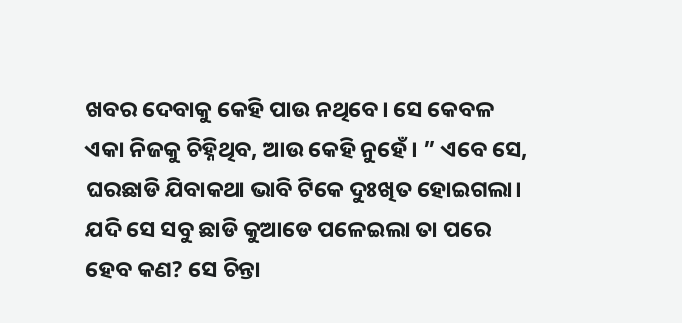ଖବର ଦେବାକୁ କେହି ପାଉ ନଥିବେ। ସେ କେବଳ ଏକା ନିଜକୁ ଚିହ୍ନିଥିବ, ଆଉ କେହି ନୁହେଁ। ” ଏବେ ସେ, ଘରଛାଡି ଯିବାକଥା ଭାବି ଟିକେ ଦୁଃଖିତ ହୋଇଗଲା। ଯଦି ସେ ସବୁ ଛାଡି କୁଆଡେ ପଳେଇଲା ତା ପରେ ହେବ କଣ? ସେ ଚିନ୍ତା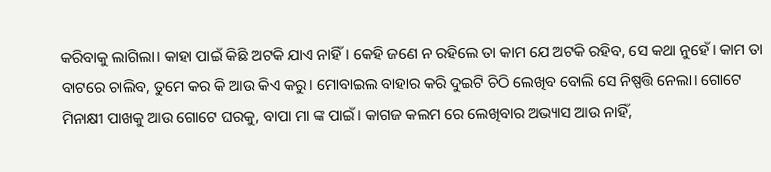କରିବାକୁ ଲାଗିଲା। କାହା ପାଇଁ କିଛି ଅଟକି ଯାଏ ନାହିଁ। କେହି ଜଣେ ନ ରହିଲେ ତା କାମ ଯେ ଅଟକି ରହିବ, ସେ କଥା ନୁହେଁ। କାମ ତା ବାଟରେ ଚାଲିବ, ତୁମେ କର କି ଆଉ କିଏ କରୁ। ମୋବାଇଲ ବାହାର କରି ଦୁଇଟି ଚିଠି ଲେଖିବ ବୋଲି ସେ ନିଷ୍ପତ୍ତି ନେଲା। ଗୋଟେ ମିନାକ୍ଷୀ ପାଖକୁ ଆଉ ଗୋଟେ ଘରକୁ, ବାପା ମା ଙ୍କ ପାଇଁ। କାଗଜ କଲମ ରେ ଲେଖିବାର ଅଭ୍ୟାସ ଆଉ ନାହିଁ,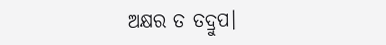ଅକ୍ଷର ତ ତଦ୍ରୁପ।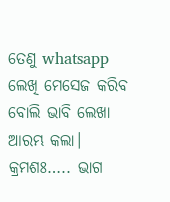ତେଣୁ whatsapp ଲେଖି ମେସେଜ କରିବ ବୋଲି ଭାବି ଲେଖା ଆରମ୍ଭ କଲା। କ୍ରମଶଃ….. ଭାଗ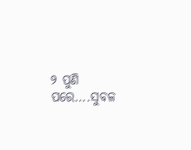୨ ପୁଣି ପରେ….ସୁବଳ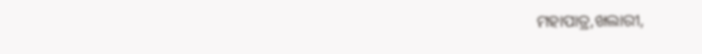ମହାପାତ୍ର,ଖଲାରୀ,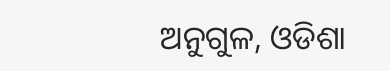ଅନୁଗୁଳ, ଓଡିଶା